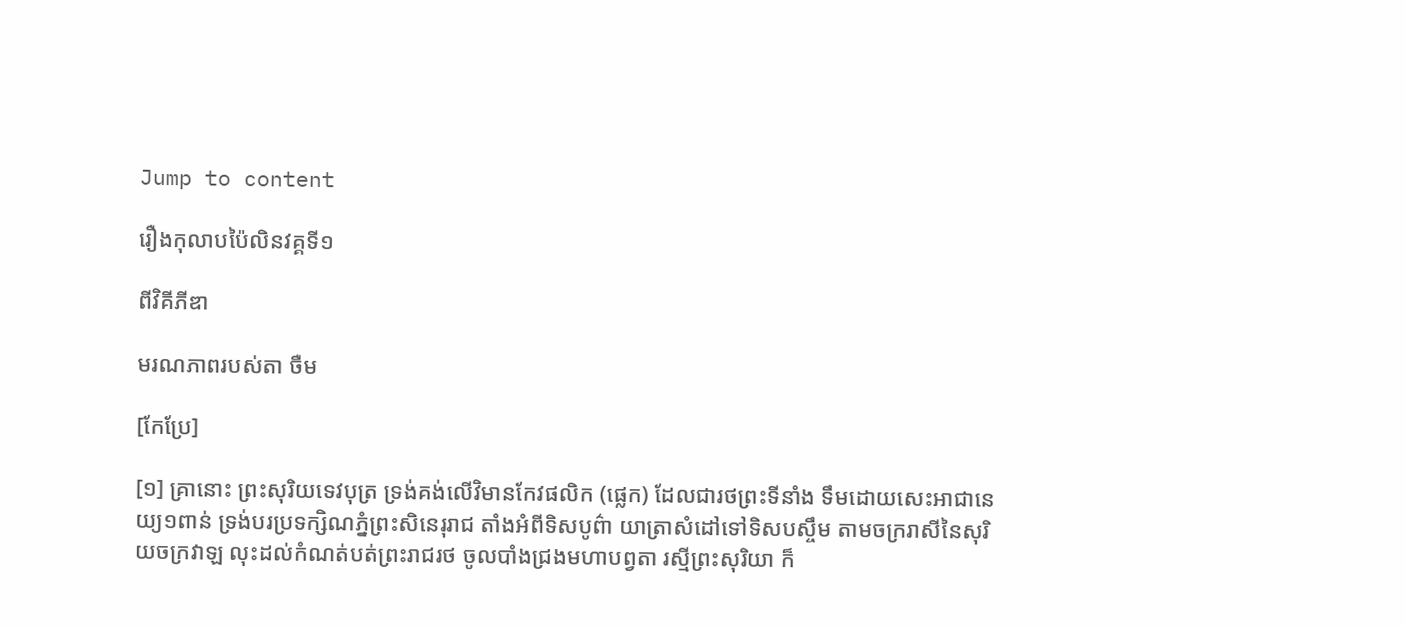Jump to content

រឿងកុលាបប៉ៃលិនវគ្គទី១

ពីវិគីភីឌា

មរណភាពរបស់តា ចឺម

[កែប្រែ]

[១] គ្រានោះ ព្រះសុរិយទេវបុត្រ ទ្រង់គង់លើវិមានកែវផលិក (ផ្លេក) ដែលជារថព្រះទីនាំង ទឹមដោយសេះអាជានេយ្យ១ពាន់ ទ្រង់បរប្រទក្សិណភ្នំព្រះសិនេរុរាជ តាំងអំពីទិសបូព៌ា យាត្រាសំដៅទៅទិសបស្ចឹម តាមចក្ររាសីនៃសុរិយចក្រវាឡ លុះដល់កំណត់បត់ព្រះរាជរថ ចូលបាំងជ្រងមហាបព្វតា រស្មីព្រះសុរិយា ក៏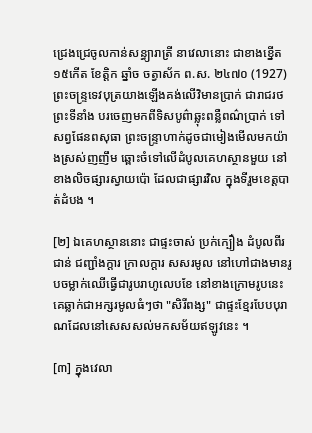ជ្រេងជ្រេចូលកាន់សន្ធ្យារាត្រី នាវេលានោះ ជាខាងខ្នើត ១៥កើត ខែត្ដិក ឆ្នាំច ចត្វាស័ក ព.ស. ២៤៧០ (1927) ព្រះចន្រ្ទទេវបុត្រយាងឡើងគង់លើវិមានប្រាក់ ជារាជរថព្រះទីនាំង បរចេញមកពីទិសបូព៌ាឆ្លុះពន្លឺពណ៌ប្រាក់ ទៅសព្វផែនពសុធា ព្រះចន្រ្ទាហាក់ដូចជាមៀងមើលមកយ៉ាងស្រស់ញញឹម ឆ្ពោះចំទៅលើដំបូលគេហស្ថានមួយ នៅខាងលិចផ្សារស្វាយប៉ោ ដែលជាផ្សារវិល ក្នុងទីរួមខេត្តបាត់ដំបង ។

[២] ឯគេហស្ថាននោះ ជាផ្ទះចាស់ ប្រក់ក្បឿង ដំបូលពីរជាន់ ជញ្ជាំងក្ដារ ក្រាលក្តារ សសរមូល នៅហៅជាងមានរូបចម្លាក់ឈើធ្វើជារូបរាហូលេបខែ នៅខាងក្រោមរូបនេះ គេឆ្លាក់ជាអក្សរមូលធំៗថា "សិរីពង្ស" ជាផ្ទះខ្មែរបែបបុរាណដែលនៅសេសសល់មកសម័យឥឡូវនេះ ។

[៣] ក្នុងវេលា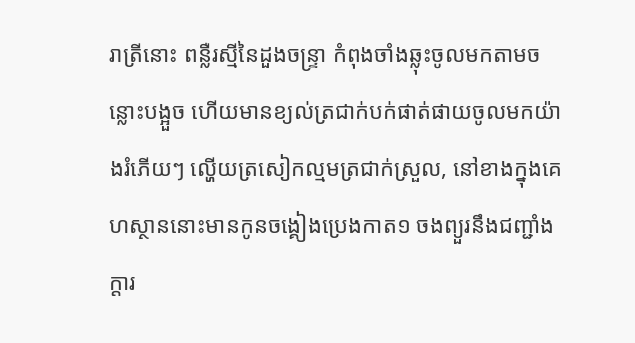រាត្រីនោះ ពន្លឺរស្មីនៃដួងចន្រ្ទា កំពុងចាំងឆ្លុះចូលមកតាមចន្លោះបង្អួច ហើយមានខ្យល់ត្រជាក់បក់ផាត់ផាយចូលមកយ៉ាងរំភើយៗ ល្ហើយត្រសៀកល្មមត្រជាក់ស្រួល, នៅខាងក្នុងគេហស្ថាននោះមានកូនចង្គៀងប្រេងកាត១ ចងព្យួរនឹងជញ្ជាំងក្ដារ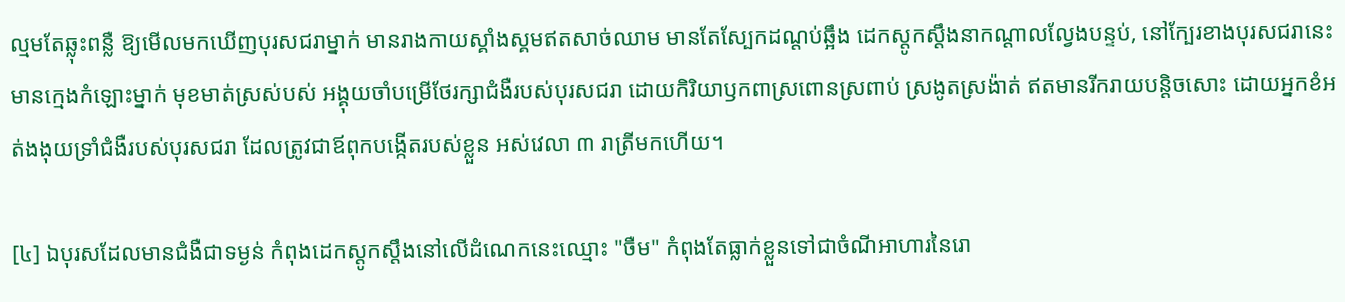ល្មមតែឆ្លុះពន្លឺ ឱ្យមើលមកឃើញបុរសជរាម្នាក់ មានរាងកាយស្គាំងស្គមឥតសាច់ឈាម មានតែស្បែកដណ្ដប់ឆ្អឹង ដេកស្ដូកស្ដឹងនាកណ្ដាលល្វែងបន្ទប់, នៅក្បែរខាងបុរសជរានេះ មានក្មេងកំឡោះម្នាក់ មុខមាត់ស្រស់បស់ អង្គុយចាំបម្រើថែរក្សាជំងឺរបស់បុរសជរា ដោយកិរិយាឫកពាស្រពោនស្រពាប់ ស្រងូតស្រង៉ាត់ ឥតមានរីករាយបន្តិចសោះ ដោយអ្នកខំអត់ងងុយទ្រាំជំងឺរបស់បុរសជរា ដែលត្រូវជាឪពុកបង្កើតរបស់ខ្លួន អស់វេលា ៣ រាត្រីមកហើយ។

[៤] ឯបុរសដែលមានជំងឺជាទម្ងន់ កំពុងដេកស្ដូកស្ដឹងនៅលើដំណេកនេះឈ្មោះ "ចឺម" កំពុងតែធ្លាក់ខ្លួនទៅជាចំណីអាហារនៃរោ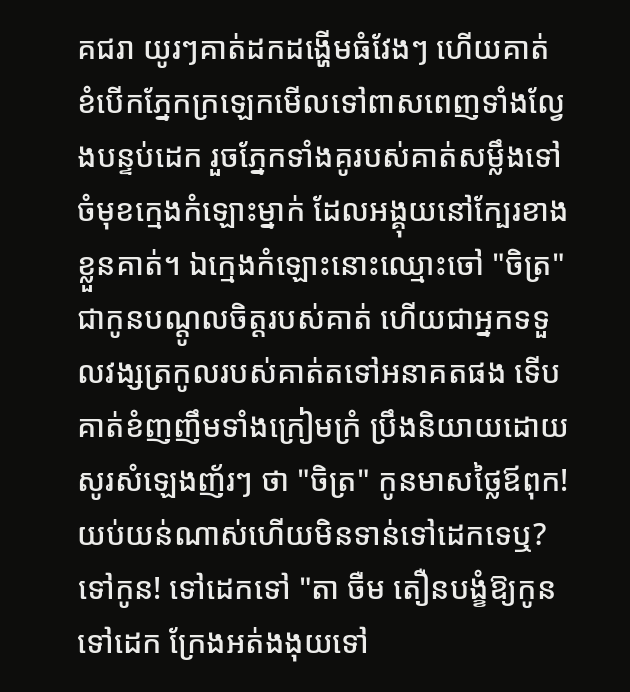គជរា យូរៗគាត់ដកដង្ហើមធំវែងៗ ហើយគាត់ខំបើកភ្នែកក្រឡេកមើលទៅពាសពេញទាំងល្វែងបន្ទប់ដេក រួចភ្នែកទាំងគូរបស់គាត់សម្លឹងទៅចំមុខក្មេងកំឡោះម្នាក់ ដែលអង្គុយនៅក្បែរខាងខ្លួនគាត់។ ឯក្មេងកំឡោះនោះឈ្មោះចៅ "ចិត្រ" ជាកូនបណ្ដូលចិត្តរបស់គាត់ ហើយជាអ្នកទទួលវង្សត្រកូលរបស់គាត់តទៅអនាគតផង ទើបគាត់ខំញញឹមទាំងក្រៀមក្រំ ប្រឹងនិយាយដោយសូរសំឡេងញ័រៗ ថា "ចិត្រ" កូនមាសថ្លៃឪពុក! យប់យន់ណាស់ហើយមិនទាន់ទៅដេកទេឬ? ទៅកូន! ទៅដេកទៅ "តា ចឺម តឿនបង្ខំឱ្យកូនទៅដេក ក្រែងអត់ងងុយទៅ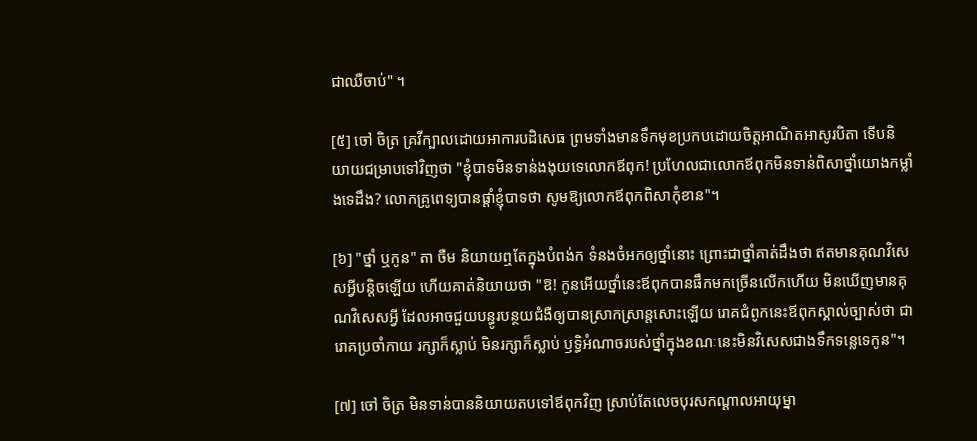ជាឈឺចាប់" ។

[៥] ចៅ ចិត្រ គ្រវីក្បាលដោយអាការបដិសេធ ព្រមទាំងមានទឹកមុខប្រកបដោយចិត្តអាណិតអាសូរបិតា ទើបនិយាយជម្រាបទៅវិញថា "ខ្ញុំបាទមិនទាន់ងងុយទេលោកឪពុក! ប្រហែលជាលោកឪពុកមិនទាន់ពិសាថ្នាំយោងកម្លាំងទេដឹង? លោកគ្រូពេទ្យបានផ្ដាំខ្ញុំបាទថា សូមឱ្យលោកឪពុកពិសាកុំខាន"។

[៦] "ថ្នាំ ឬកូន" តា ចឺម និយាយឮតែក្នុងបំពង់ក ទំនងចំអកឲ្យថ្នាំនោះ ព្រោះជាថ្នាំគាត់ដឹងថា ឥតមានគុណវិសេសអ្វីបន្តិចឡើយ ហើយគាត់និយាយថា "ឱ! កូនអើយថ្នាំនេះឪពុកបានផឹកមកច្រើនលើកហើយ មិនឃើញមានគុណវិសេសអ្វី ដែលអាចជួយបន្ធូរបន្ថយជំងឺឲ្យបានស្រាកស្រាន្តសោះឡើយ រោគជំពូកនេះឪពុកស្គាល់ច្បាស់ថា ជារោគប្រចាំកាយ រក្សាក៏ស្លាប់ មិនរក្សាក៏ស្លាប់ ឫទ្ធិអំណាចរបស់ថ្នាំក្នុងខណៈនេះមិនវិសេសជាងទឹកទន្លេទេកូន"។

[៧] ចៅ ចិត្រ មិនទាន់បាននិយាយតបទៅឪពុកវិញ ស្រាប់តែលេចបុរសកណ្ដាលអាយុម្នា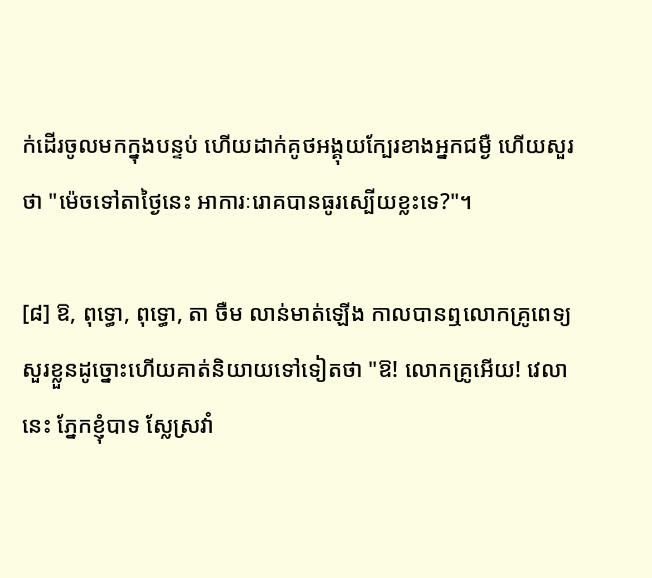ក់ដើរចូលមកក្នុងបន្ទប់ ហើយដាក់គូថអង្គុយក្បែរខាងអ្នកជម្ងឺ ហើយសួរថា "ម៉េចទៅតាថ្ងៃនេះ អាការៈរោគបានធូរស្បើយខ្លះទេ?"។

[៨] ឱ, ពុទ្ធោ, ពុទ្ធោ, តា ចឺម លាន់មាត់ឡើង កាលបានឮលោកគ្រូពេទ្យសួរខ្លួនដូច្នោះហើយគាត់និយាយទៅទៀតថា "ឱ! លោកគ្រូអើយ! វេលានេះ ភ្នែកខ្ញុំបាទ ស្លែស្រវាំ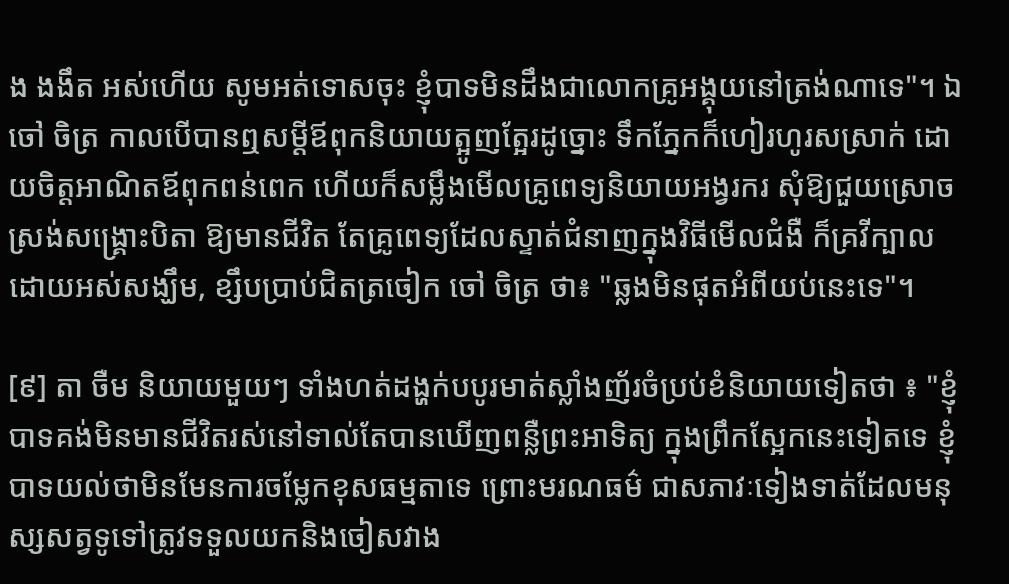ង ងងឹត អស់ហើយ សូមអត់ទោសចុះ ខ្ញុំបាទមិនដឹងជាលោកគ្រូអង្គុយនៅត្រង់ណាទេ"។ ឯចៅ ចិត្រ កាលបើបានឮសម្ដីឪពុកនិយាយត្អូញត្អែរដូច្នោះ ទឹកភ្នែកក៏ហៀរហូរសស្រាក់ ដោយចិត្តអាណិតឪពុកពន់ពេក ហើយក៏សម្លឹងមើលគ្រូពេទ្យនិយាយអង្វរករ សុំឱ្យជួយស្រោចស្រង់សង្រ្គោះបិតា ឱ្យមានជីវិត តែគ្រូពេទ្យដែលស្ទាត់ជំនាញក្នុងវិធីមើលជំងឺ ក៏គ្រវីក្បាលដោយអស់សង្ឃឹម, ខ្សឹបប្រាប់ជិតត្រចៀក ចៅ ចិត្រ ថា៖ "ឆ្លងមិនផុតអំពីយប់នេះទេ"។

[៩] តា ចឺម និយាយមួយៗ ទាំងហត់ដង្ហក់បបូរមាត់ស្លាំងញ័រចំប្រប់ខំនិយាយទៀតថា ៖ "ខ្ញុំបាទគង់មិនមានជីវិតរស់នៅទាល់តែបានឃើញពន្លឺព្រះអាទិត្យ ក្នុងព្រឹកស្អែកនេះទៀតទេ ខ្ញុំបាទយល់ថាមិនមែនការចម្លែកខុសធម្មតាទេ ព្រោះមរណធម៌ ជាសភាវៈទៀងទាត់ដែលមនុស្សសត្វទូទៅត្រូវទទួលយកនិងចៀសវាង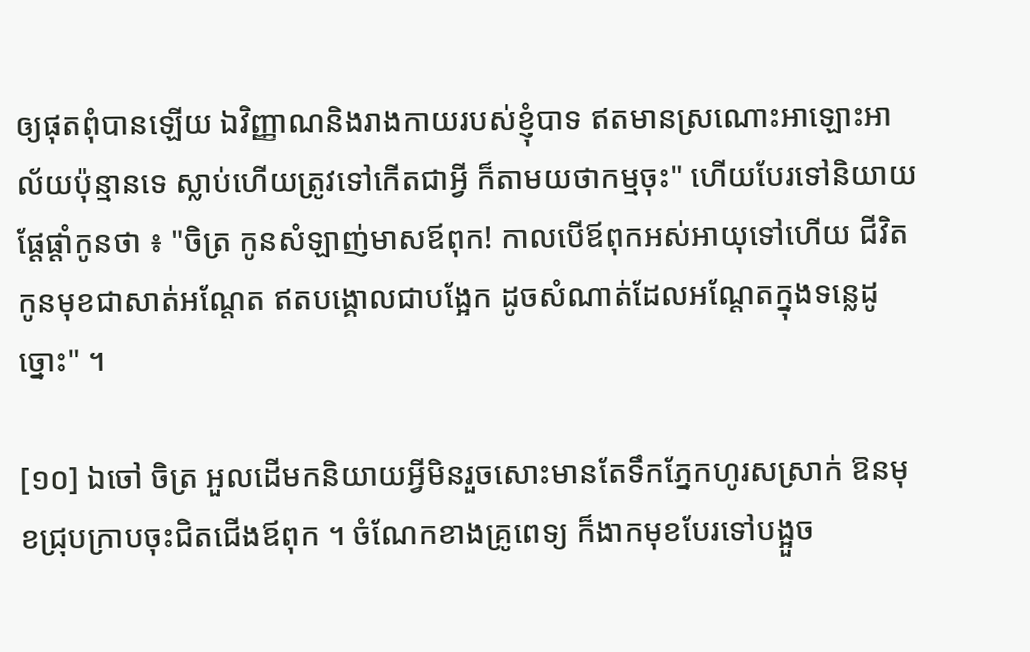ឲ្យផុតពុំបានឡើយ ឯវិញ្ញាណនិងរាងកាយរបស់ខ្ញុំបាទ ឥតមានស្រណោះអាឡោះអាល័យប៉ុន្មានទេ ស្លាប់ហើយត្រូវទៅកើតជាអ្វី ក៏តាមយថាកម្មចុះ" ហើយបែរទៅនិយាយផ្ដែផ្ដាំកូនថា ៖ "ចិត្រ កូនសំឡាញ់មាសឪពុក! កាលបើឪពុកអស់អាយុទៅហើយ ជីវិតកូនមុខជាសាត់អណ្ដែត ឥតបង្គោលជាបង្អែក ដូចសំណាត់ដែលអណ្ដែតក្នុងទន្លេដូច្នោះ" ។

[១០] ឯចៅ ចិត្រ អួលដើមកនិយាយអ្វីមិនរួចសោះមានតែទឹកភ្នែកហូរសស្រាក់ ឱនមុខជ្រុបក្រាបចុះជិតជើងឪពុក ។ ចំណែកខាងគ្រូពេទ្យ ក៏ងាកមុខបែរទៅបង្អួច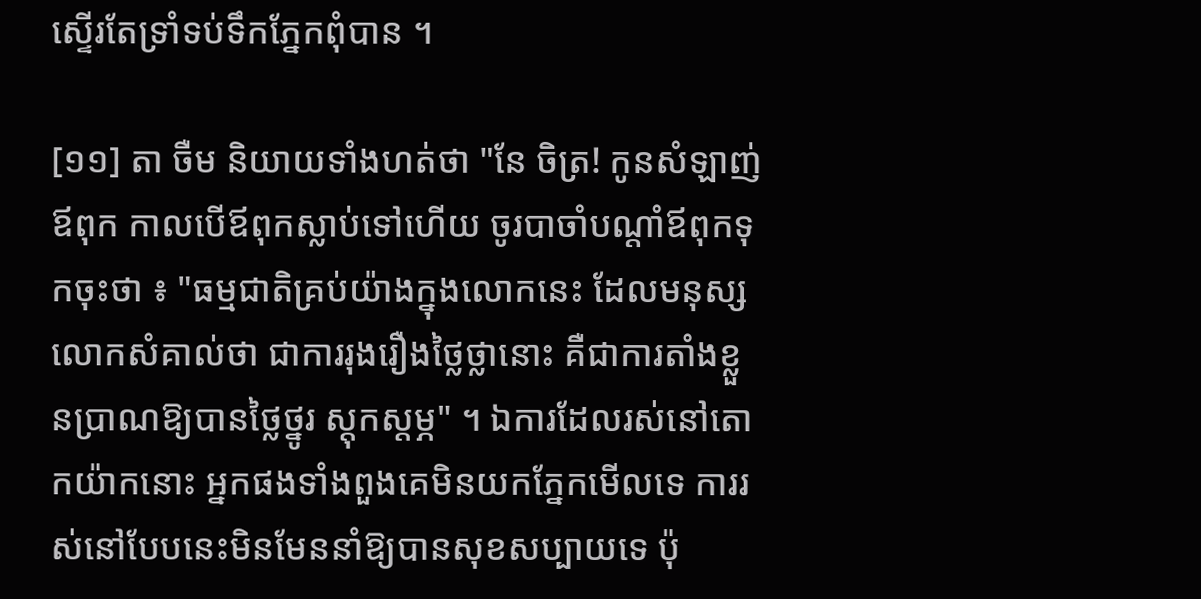ស្ទើរតែទ្រាំទប់ទឹកភ្នែកពុំបាន ។

[១១] តា ចឺម និយាយទាំងហត់ថា "នែ ចិត្រ! កូនសំឡាញ់ឪពុក កាលបើឪពុកស្លាប់ទៅហើយ ចូរបាចាំបណ្ដាំឪពុកទុកចុះថា ៖ "ធម្មជាតិគ្រប់យ៉ាងក្នុងលោកនេះ ដែលមនុស្សលោកសំគាល់ថា ជាការរុងរឿងថ្លៃថ្លានោះ គឺជាការតាំងខ្លួនប្រាណឱ្យបានថ្លៃថ្នូរ ស្ដុកស្ដម្ភ" ។ ឯការដែលរស់នៅតោកយ៉ាកនោះ អ្នកផងទាំងពួងគេមិនយកភ្នែកមើលទេ ការរស់នៅបែបនេះមិនមែននាំឱ្យបានសុខសប្បាយទេ ប៉ុ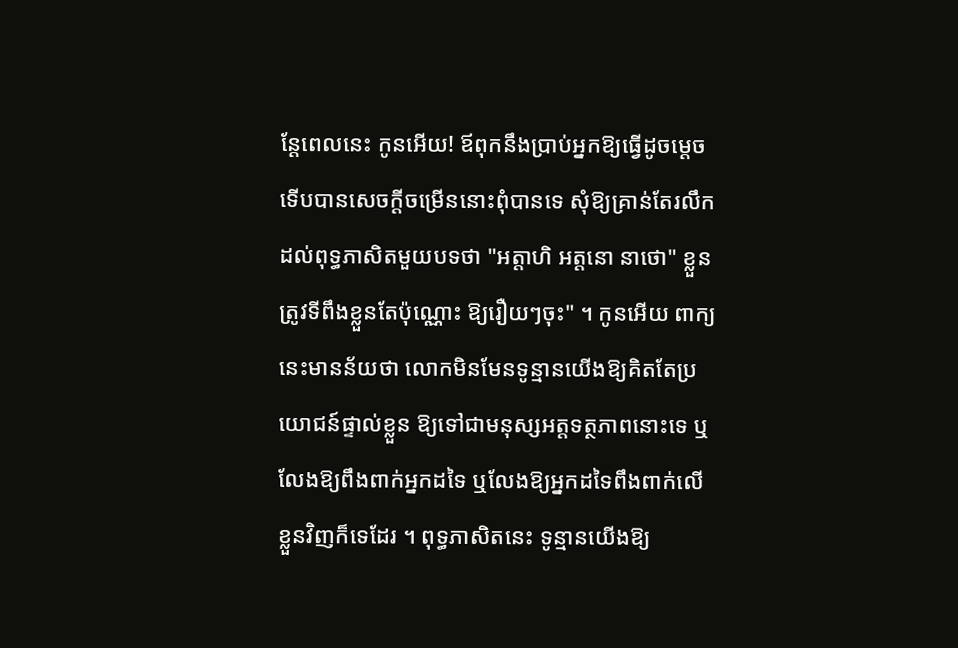ន្តែពេលនេះ កូនអើយ! ឪពុកនឹងប្រាប់អ្នកឱ្យធ្វើដូចម្ដេច ទើបបានសេចក្ដីចម្រើននោះពុំបានទេ សុំឱ្យគ្រាន់តែរលឹកដល់ពុទ្ធភាសិតមួយបទថា "អត្តាហិ អត្តនោ នាថោ" ខ្លួនត្រូវទីពឹងខ្លួនតែប៉ុណ្ណោះ ឱ្យរឿយៗចុះ" ។ កូនអើយ ពាក្យនេះមានន័យថា លោកមិនមែនទូន្មានយើងឱ្យគិតតែប្រយោជន៍ផ្ទាល់ខ្លួន ឱ្យទៅជាមនុស្សអត្តទត្ថភាពនោះទេ ឬលែងឱ្យពឹងពាក់អ្នកដទៃ ឬលែងឱ្យអ្នកដទៃពឹងពាក់លើខ្លួនវិញក៏ទេដែរ ។ ពុទ្ធភាសិតនេះ ទូន្មានយើងឱ្យ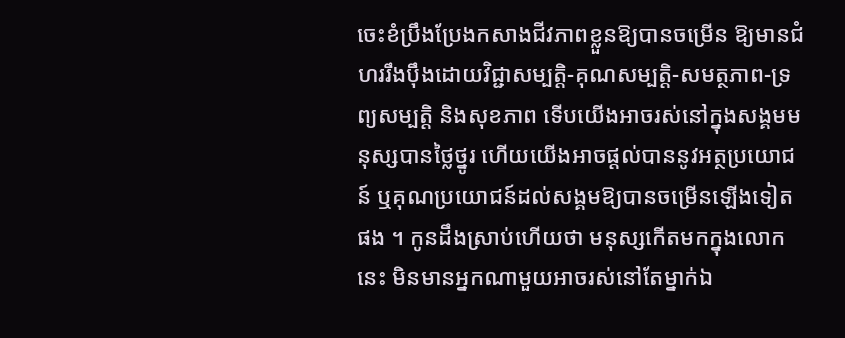ចេះខំប្រឹងប្រែងកសាងជីវភាពខ្លួនឱ្យបានចម្រើន ឱ្យមានជំហររឹងប៉ឹងដោយវិជ្ជាសម្បត្តិ-គុណសម្បត្តិ-សមត្ថភាព-ទ្រព្យសម្បត្តិ និងសុខភាព ទើបយើងអាចរស់នៅក្នុងសង្គមមនុស្សបានថ្លៃថ្នូរ ហើយយើងអាចផ្ដល់បាននូវអត្ថប្រយោជន៍ ឬគុណប្រយោជន៍ដល់សង្គមឱ្យបានចម្រើនឡើងទៀតផង ។ កូនដឹងស្រាប់ហើយថា មនុស្សកើតមកក្នុងលោកនេះ មិនមានអ្នកណាមួយអាចរស់នៅតែម្នាក់ឯ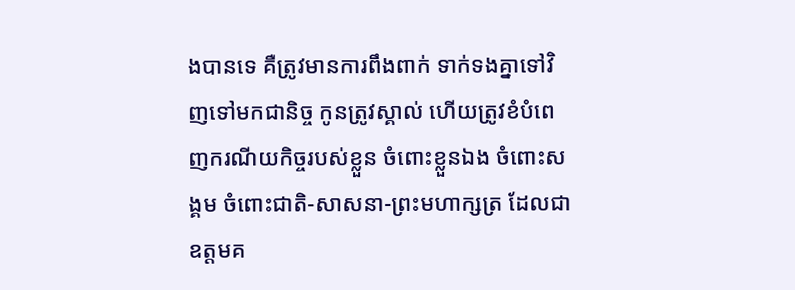ងបានទេ គឺត្រូវមានការពឹងពាក់ ទាក់ទងគ្នាទៅវិញទៅមកជានិច្ច កូនត្រូវស្គាល់ ហើយត្រូវខំបំពេញករណីយកិច្ចរបស់ខ្លួន ចំពោះខ្លួនឯង ចំពោះសង្គម ចំពោះជាតិ-សាសនា-ព្រះមហាក្សត្រ ដែលជាឧត្តមគ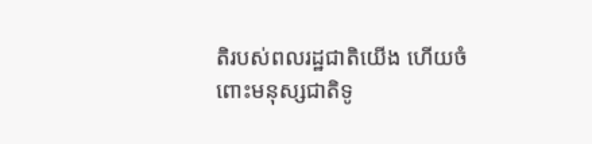តិរបស់ពលរដ្ឋជាតិយើង ហើយចំពោះមនុស្សជាតិទូ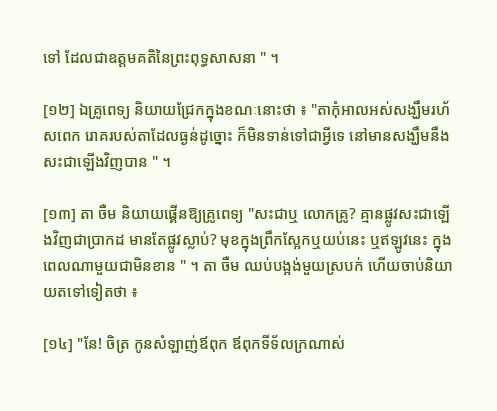ទៅ ដែលជាឧត្តមគតិនៃព្រះពុទ្ធសាសនា " ។

[១២] ឯគ្រូពេទ្យ និយាយជ្រែកក្នុងខណៈនោះថា ៖ "តាកុំអាលអស់សង្ឃឹមរហ័សពេក រោគរបស់តាដែលធ្ងន់ដូច្នោះ ក៏មិនទាន់ទៅជាអ្វីទេ នៅមានសង្ឃឹមនឹងសះជាឡើងវិញបាន " ។

[១៣] តា ចឺម និយាយផ្គើនឱ្យគ្រូពេទ្យ "សះជាឬ លោកគ្រូ? គ្មានផ្លូវសះជាឡើងវិញជាប្រាកដ មានតែផ្លូវស្លាប់? មុខក្នុងព្រឹកស្អែកឬយប់នេះ ឬឥឡូវនេះ ក្នុងពេលណាមួយជាមិនខាន " ។ តា ចឺម ឈប់បង្អង់មួយស្របក់ ហើយចាប់និយាយតទៅទៀតថា ៖

[១៤] "នែ! ចិត្រ កូនសំឡាញ់ឪពុក ឪពុកទីទ័លក្រណាស់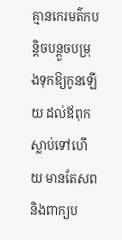គ្មានកេរមត៌កបន្តិចបន្តួចបម្រុងទុកឱ្យកូនឡើយ ដល់ឪពុកស្លាប់ទៅហើយ មានតែសព និងពាក្យប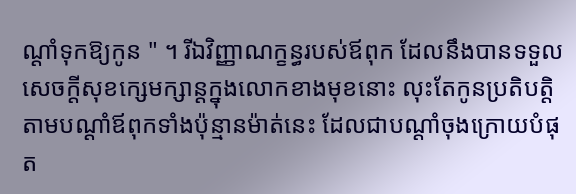ណ្ដាំទុកឱ្យកូន " ។ រីឯវិញ្ញាណក្ខន្ធរបស់ឪពុក ដែលនឹងបានទទួលសេចក្ដីសុខក្សេមក្សាន្តក្នុងលោកខាងមុខនោះ លុះតែកូនប្រតិបត្តិតាមបណ្ដាំឪពុកទាំងប៉ុន្មានម៉ាត់នេះ ដែលជាបណ្ដាំចុងក្រោយបំផុត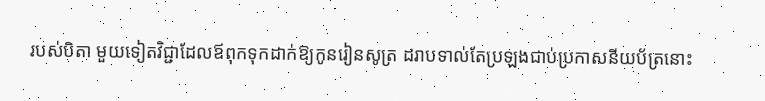របស់បិតា មួយទៀតវិជ្ជាដែលឪពុកទុកដាក់ឱ្យកូនរៀនសូត្រ ដរាបទាល់តែប្រឡងជាប់ប្រកាសនីយប័ត្រនោះ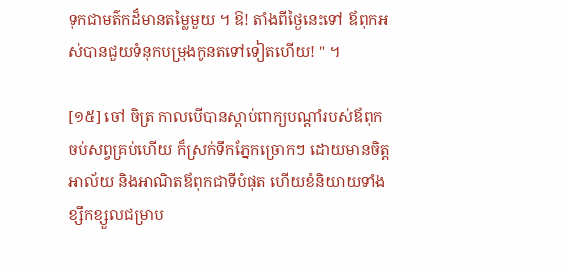ទុកជាមត៌កដ៏មានតម្លៃមួយ ។ ឱ! តាំងពីថ្ងៃនេះទៅ ឪពុកអស់បានជួយទំនុកបម្រុងកូនតទៅទៀតហើយ! " ។

[១៥] ចៅ ចិត្រ កាលបើបានស្ដាប់ពាក្យបណ្ដាំរបស់ឪពុកចប់សព្វគ្រប់ហើយ ក៏ស្រក់ទឹកភ្នែកច្រោកៗ ដោយមានចិត្តអាល័យ និងអាណិតឪពុកជាទីបំផុត ហើយខំនិយាយទាំងខ្សឹកខ្សួលជម្រាប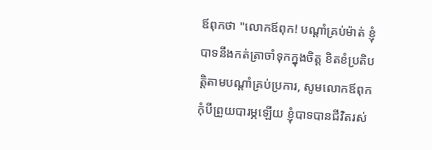ឪពុកថា "លោកឪពុក! បណ្ដាំគ្រប់ម៉ាត់ ខ្ញុំបាទនឹងកត់ត្រាចាំទុកក្នុងចិត្ត ខិតខំប្រតិបត្តិតាមបណ្ដាំគ្រប់ប្រការ, សូមលោកឪពុកកុំបីព្រួយបារម្ភឡើយ ខ្ញុំបាទបានជីវិតរស់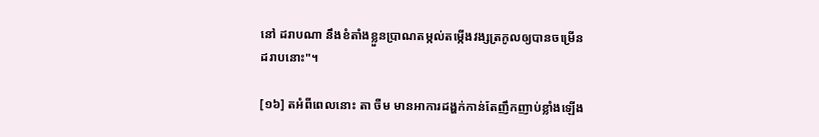នៅ ដរាបណា នឹងខំតាំងខ្លួនប្រាណតម្កល់តម្កើងវង្សត្រកូលឲ្យបានចម្រើនដរាបនោះ"។

[១៦] តអំពីពេលនោះ តា ចឺម មានអាការដង្ហក់កាន់តែញឹកញាប់ខ្លាំងឡើង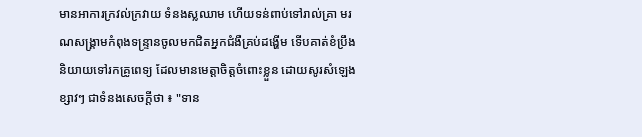មានអាការក្រវល់ក្រវាយ ទំនងស្លឈាម ហើយទន់ពាប់ទៅរាល់គ្រា មរណសង្រ្គាមកំពុងទន្រ្ទានចូលមកជិតអ្នកជំងឺគ្រប់ដង្ហើម ទើបគាត់ខំប្រឹងនិយាយទៅរកគ្រូពេទ្យ ដែលមានមេត្តាចិត្តចំពោះខ្លួន ដោយសូរសំឡេងខ្សាវៗ ជាទំនងសេចក្ដីថា ៖ "ទាន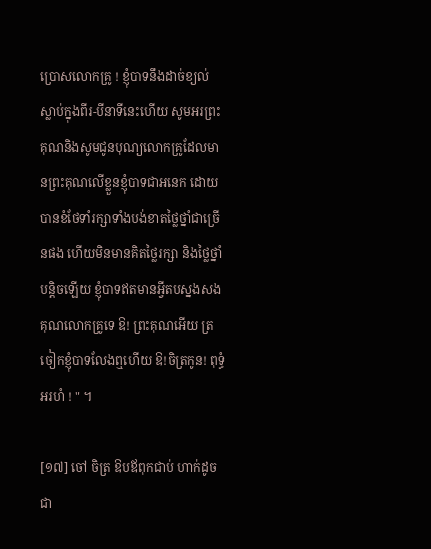ប្រោសលោកគ្រូ ! ខ្ញុំបាទនឹងដាច់ខ្យល់ស្លាប់ក្នុងពីរ-បីនាទីនេះហើយ សូមអរព្រះគុណនិងសូមជូនបុណ្យលោកគ្រូដែលមានព្រះគុណលើខ្លួនខ្ញុំបាទជាអនេក ដោយបានខំថែទាំរក្សាទាំងបង់ខាតថ្លៃថ្នាំជាច្រើនផង ហើយមិនមានគិតថ្លៃរក្សា និងថ្លៃថ្នាំបន្តិចឡើយ ខ្ញុំបាទឥតមានអ្វីតបស្នងសងគុណលោកគ្រូទេ ឱ! ព្រះគុណអើយ ត្រចៀកខ្ញុំបាទលែងឮហើយ ឱ!ចិត្រកូន! ពុទ្ធំអរហំ ! " ។

[១៧] ចៅ ចិត្រ ឱបឪពុកជាប់ ហាក់ដូចជា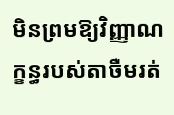មិនព្រមឱ្យវិញ្ញាណក្ខន្ធរបស់តាចឺមរត់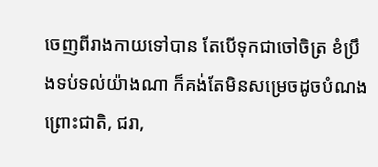ចេញពីរាងកាយទៅបាន តែបើទុកជាចៅចិត្រ ខំប្រឹងទប់ទល់យ៉ាងណា ក៏គង់តែមិនសម្រេចដូចបំណង ព្រោះជាតិ, ជរា,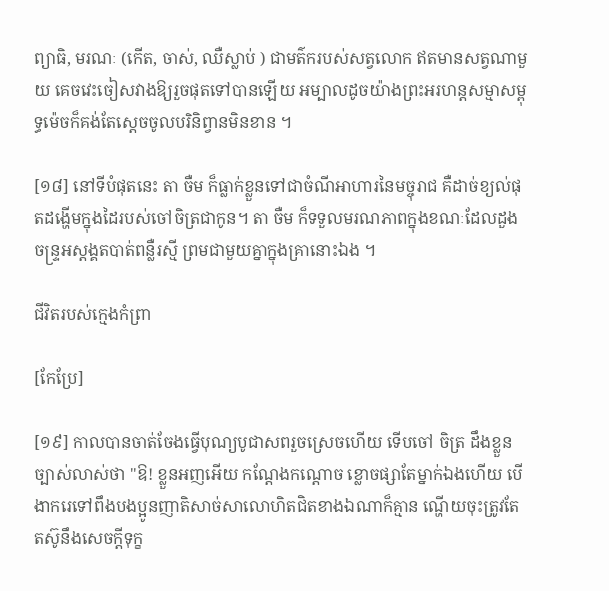ព្យាធិ, មរណៈ (កើត, ចាស់, ឈឺស្លាប់ ) ជាមត៌ករបស់សត្វលោក ឥតមានសត្វណាមួយ គេចវេះចៀសវាងឱ្យរួចផុតទៅបានឡើយ អម្បាលដូចយ៉ាងព្រះអរហន្តសម្មាសម្ពុទ្ធម៉េចក៏គង់តែស្ដេចចូលបរិនិព្វានមិនខាន ។

[១៨] នៅទីបំផុតនេះ តា ចឺម ក៏ធ្លាក់ខ្លួនទៅជាចំណីអាហារនៃមច្ចុរាជ គឺដាច់ខ្យល់ផុតដង្ហើមក្នុងដៃរបស់ចៅចិត្រជាកូន។ តា ចឺម ក៏ទទួលមរណភាពក្នុងខណៈដែលដួងចន្រ្ទអស្ដង្គតបាត់ពន្លឺរស្មី ព្រមជាមួយគ្នាក្នុងគ្រានោះឯង ។

ជីវិតរបស់ក្មេងកំព្រា

[កែប្រែ]

[១៩] កាលបានចាត់ចែងធ្វើបុណ្យបូជាសពរួចស្រេចហើយ ទើបចៅ ចិត្រ ដឹងខ្លួនច្បាស់លាស់ថា "ឱ! ខ្លួនអញអើយ កណ្ដែងកណ្ដោច ខ្លោចផ្សាតែម្នាក់ឯងហើយ បើងាករេទៅពឹងបងប្អូនញាតិសាច់សាលោហិតជិតខាងឯណាក៏គ្មាន ណ្ហើយចុះត្រូវតែតស៊ូនឹងសេចក្ដីទុក្ខ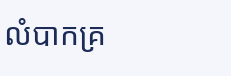លំបាកគ្រ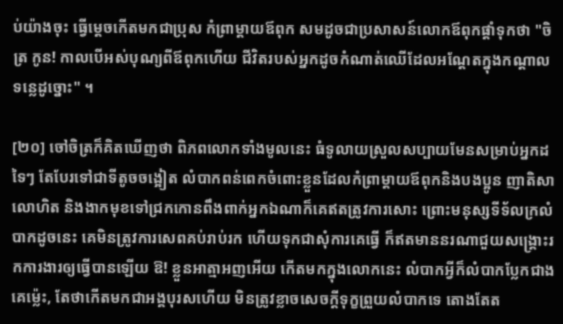ប់យ៉ាងចុះ ធ្វើម្ដេចកើតមកជាប្រុស កំព្រាម្ដាយឪពុក សមដូចជាប្រសាសន៍លោកឪពុកផ្ដាំទុកថា "ចិត្រ កូន! កាលបើអស់បុណ្យពីឪពុកហើយ ជីវិតរបស់អ្នកដូចកំណាត់ឈើដែលអណ្ដែតក្នុងកណ្ដាលទន្លេដូច្នោះ" ។

[២០] ចៅចិត្រក៏គិតឃើញថា ពិភពលោកទាំងមូលនេះ ធំទូលាយស្រួលសប្បាយមែនសម្រាប់អ្នកដទៃៗ តែបែរទៅជាទីតូចចង្អៀត លំបាកពន់ពេកចំពោះខ្លួនដែលកំព្រាម្ដាយឪពុកនិងបងប្អូន ញាតិសាលោហិត និងងាកមុខទៅជ្រកកោនពឹងពាក់អ្នកឯណាក៏គេឥតត្រូវការសោះ ព្រោះមនុស្សទីទ័លក្រលំបាកដូចនេះ គេមិនត្រូវការសេពគប់រាប់រក ហើយទុកជាសុំការគេធ្វើ ក៏ឥតមាននរណាជួយសង្រ្គោះរកការងារឲ្យធ្វើបានឡើយ ឱ! ខ្លួនអាត្មាអញអើយ កើតមកក្នុងលោកនេះ លំបាកអ្វីក៏លំបាកប្លែកជាងគេម្ល៉េះ, តែថាកើតមកជាអង្គបុរសហើយ មិនត្រូវខ្លាចសេចក្ដីទុក្ខព្រួយលំបាកទេ តោងតែត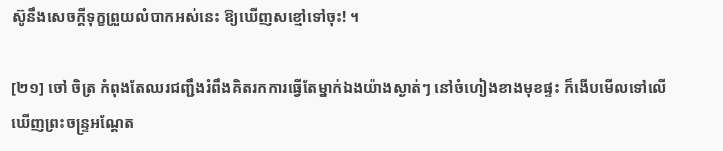ស៊ូនឹងសេចក្ដីទុក្ខព្រួយលំបាកអស់នេះ ឱ្យឃើញសខ្មៅទៅចុះ! ។

[២១] ចៅ ចិត្រ កំពុងតែឈរជញ្ជឹងរំពឹងគិតរកការធ្វើតែម្នាក់ឯងយ៉ាងស្ងាត់ៗ នៅចំហៀងខាងមុខផ្ទះ ក៏ងើបមើលទៅលើឃើញព្រះចន្រ្ទអណ្ដែត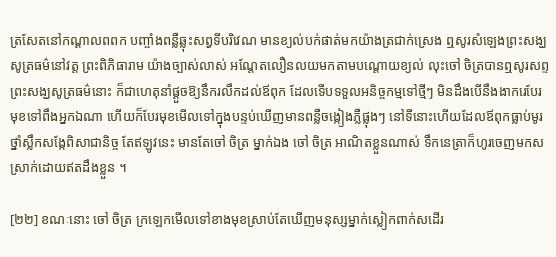ត្រសែតនៅកណ្ដាលពពក បញ្ចាំងពន្លឺឆ្លុះសព្វទីបរិវេណ មានខ្យល់បក់ផាត់មកយ៉ាងត្រជាក់ស្រេង ឮសូរសំឡេងព្រះសង្ឃសូត្រធម៌នៅវត្ត ព្រះពិភិធារាម យ៉ាងច្បាស់លាស់ អណ្ដែតលឿនលយមកតាមបណ្ដោយខ្យល់ លុះចៅ ចិត្របានឮសូរសព្ទព្រះសង្ឃសូត្រធម៌នោះ ក៏ជាហេតុនាំផ្ដួចឱ្យនឹករលឹកដល់ឪពុក ដែលទើបទទួលអនិច្ចកម្មទៅថ្មីៗ មិនដឹងបើនឹងងាករេបែរមុខទៅពឹងអ្នកឯណា ហើយក៏បែរមុខមើលទៅក្នុងបន្ទប់ឃើញមានពន្លឺចង្កៀងភ្លឺផ្លុងៗ នៅទីនោះហើយដែលឪពុកធ្លាប់មូរថ្នាំស្លឹកសង្កែពិសាជានិច្ច តែឥឡូវនេះ មានតែចៅ ចិត្រ ម្នាក់ឯង ចៅ ចិត្រ អាណិតខ្លួនណាស់ ទឹកនេត្រាក៏ហូរចេញមកសស្រាក់ដោយឥតដឹងខ្លួន ។

[២២] ខណៈនោះ ចៅ ចិត្រ ក្រឡេកមើលទៅខាងមុខស្រាប់តែឃើញមនុស្សម្នាក់ស្លៀកពាក់សដើរ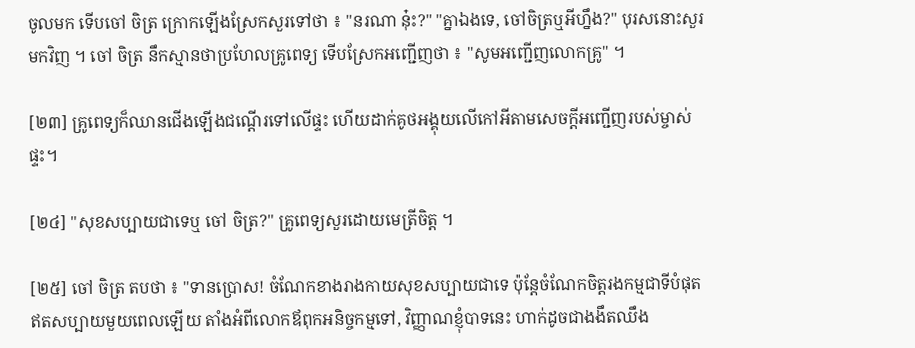ចូលមក ទើបចៅ ចិត្រ ក្រោកឡើងស្រែកសួរទៅថា ៖ "នរណា នុ៎ះ?" "គ្នាឯងទេ, ចៅចិត្រឬអីហ្នឹង?" បុរសនោះសួរមកវិញ ។ ចៅ ចិត្រ នឹកស្មានថាប្រហែលគ្រូពេទ្យ ទើបស្រែកអញ្ជើញថា ៖ "សូមអញ្ជើញលោកគ្រូ" ។

[២៣] គ្រូពេទ្យក៏ឈានជើងឡើងជណ្ដើរទៅលើផ្ទះ ហើយដាក់គូថអង្គុយលើកៅអីតាមសេចក្ដីអញ្ជើញរបស់ម្ចាស់ផ្ទះ។

[២៤] "សុខសប្បាយជាទេឬ ចៅ ចិត្រ?" គ្រូពេទ្យសួរដោយមេត្រីចិត្ត ។

[២៥] ចៅ ចិត្រ តបថា ៖ "ទានប្រោស! ចំណែកខាងរាងកាយសុខសប្បាយជាទេ ប៉ុន្តែចំណែកចិត្តរងកម្មជាទីបំផុត ឥតសប្បាយមួយពេលឡើយ តាំងអំពីលោកឪពុកអនិច្ចកម្មទៅ, វិញ្ញាណខ្ញុំបាទនេះ ហាក់ដូចជាងងឹតឈឹង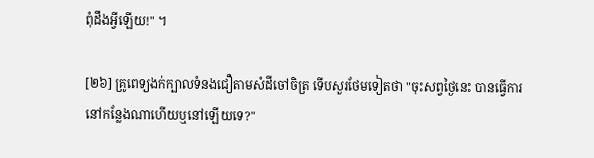ពុំដឹងអ្វីឡើយ!" ។

[២៦] គ្រូពេទ្យងក់ក្បាលទំនងជឿតាមសំដីចៅចិត្រ ទើបសួរថែមទៀតថា "ចុះសព្វថ្ងៃនេះ បានធ្វើការនៅកន្លែងណាហើយឬនៅឡើយទេ?"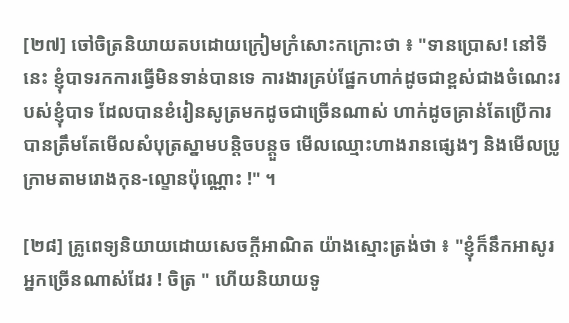[២៧] ចៅចិត្រនិយាយតបដោយក្រៀមក្រំសោះកក្រោះថា ៖ "ទានប្រោស! នៅទីនេះ ខ្ញុំបាទរកការធ្វើមិនទាន់បានទេ ការងារគ្រប់ផ្នែកហាក់ដូចជាខ្ពស់ជាងចំណេះរបស់ខ្ញុំបាទ ដែលបានខំរៀនសូត្រមកដូចជាច្រើនណាស់ ហាក់ដូចគ្រាន់តែប្រើការបានត្រឹមតែមើលសំបុត្រស្នាមបន្តិចបន្តួច មើលឈ្មោះហាងរានផ្សេងៗ និងមើលប្រូក្រាមតាមរោងកុន-ល្ខោនប៉ុណ្ណោះ !" ។

[២៨] គ្រូពេទ្យនិយាយដោយសេចក្ដីអាណិត យ៉ាងស្មោះត្រង់ថា ៖ "ខ្ញុំក៏នឹកអាសូរអ្នកច្រើនណាស់ដែរ ! ចិត្រ " ហើយនិយាយទូ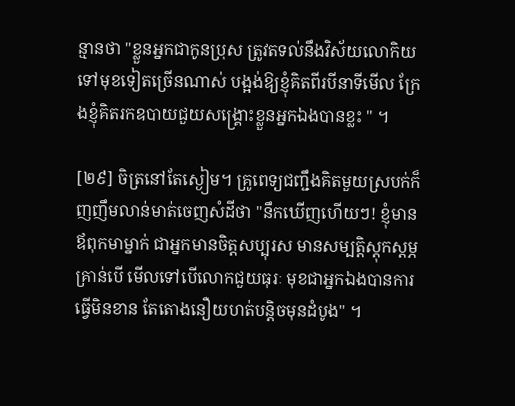ន្មានថា "ខ្លួនអ្នកជាកូនប្រុស ត្រូវតទល់នឹងវិស័យលោកិយទៅមុខទៀតច្រើនណាស់ បង្អង់ឱ្យខ្ញុំគិតពីរបីនាទីមើល ក្រែងខ្ញុំគិតរកឧបាយជួយសង្គ្រោះខ្លួនអ្នកឯងបានខ្លះ " ។

[២៩] ចិត្រនៅតែស្ងៀម។ គ្រូពេទ្យជញ្ជឹងគិតមួយស្របក់ក៏ញញឹមលាន់មាត់ចេញសំដីថា "នឹកឃើញហើយៗ! ខ្ញុំមានឪពុកមាម្នាក់ ជាអ្នកមានចិត្តសប្បុរស មានសម្បត្តិស្ដុកស្ដម្ភគ្រាន់បើ មើលទៅបើលោកជួយធុរៈ មុខជាអ្នកឯងបានការធ្វើមិនខាន តែតោងនឿយហត់បន្តិចមុនដំបូង" ។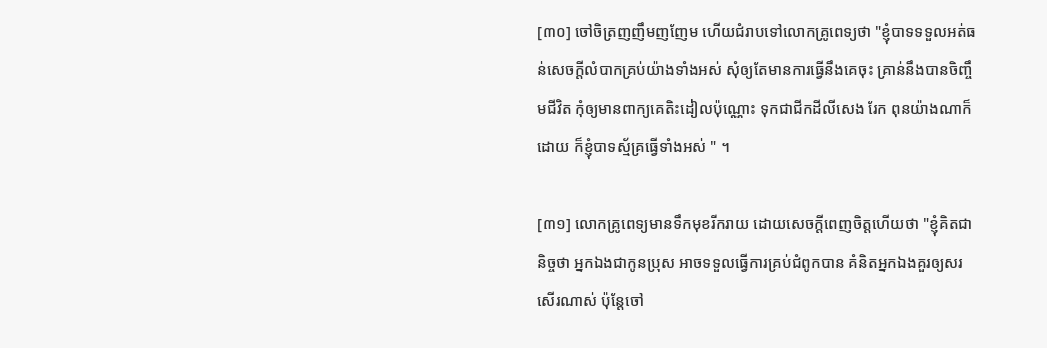[៣០] ចៅចិត្រញញឹមញញែម ហើយជំរាបទៅលោកគ្រូពេទ្យថា "ខ្ញុំបាទទទួលអត់ធន់សេចក្ដីលំបាកគ្រប់យ៉ាងទាំងអស់ សុំឲ្យតែមានការធ្វើនឹងគេចុះ គ្រាន់នឹងបានចិញ្ចឹមជីវិត កុំឲ្យមានពាក្យគេតិះដៀលប៉ុណ្ណោះ ទុកជាជីកដីលីសេង រែក ពុនយ៉ាងណាក៏ដោយ ក៏ខ្ញុំបាទស្ម័គ្រធ្វើទាំងអស់ " ។

[៣១] លោកគ្រូពេទ្យមានទឹកមុខរីករាយ ដោយសេចក្ដីពេញចិត្តហើយថា "ខ្ញុំគិតជានិច្ចថា អ្នកឯងជាកូនប្រុស អាចទទួលធ្វើការគ្រប់ជំពូកបាន គំនិតអ្នកឯងគួរឲ្យសរសើរណាស់ ប៉ុន្តែចៅ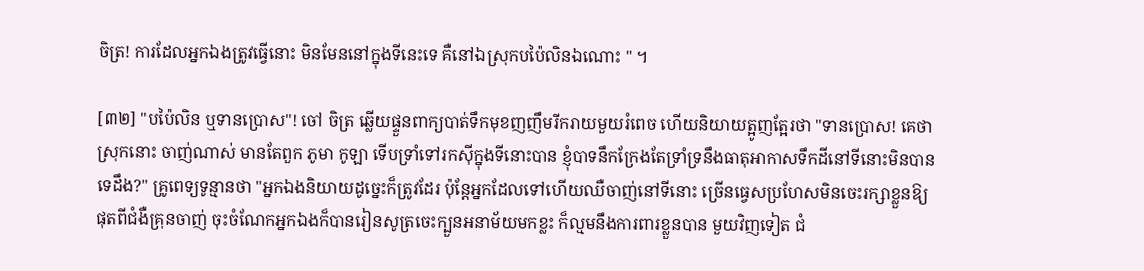ចិត្រ! ការដែលអ្នកឯងត្រូវធ្វើនោះ មិនមែននៅក្នុងទីនេះទេ គឺនៅឯស្រុកបប៉ៃលិនឯណោះ " ។

[៣២] "បប៉ៃលិន ឬទានប្រោស"! ចៅ ចិត្រ ឆ្លើយផ្ទួនពាក្យបាត់ទឹកមុខញញឹមរីករាយមួយរំពេច ហើយនិយាយត្អូញត្អែរថា "ទានប្រោស! គេថាស្រុកនោះ ចាញ់ណាស់ មានតែពួក ភូមា កូឡា ទើបទ្រាំទៅរកស៊ីក្នុងទីនោះបាន ខ្ញុំបាទនឹកក្រែងតែទ្រាំទ្រនឹងធាតុអាកាសទឹកដីនៅទីនោះមិនបានទេដឹង?" គ្រូពេទ្យទូន្មានថា "អ្នកឯងនិយាយដូច្នេះក៏ត្រូវដែរ ប៉ុន្តែអ្នកដែលទៅហើយឈឺចាញ់នៅទីនោះ ច្រើនធ្វេសប្រហែសមិនចេះរក្សាខ្លួនឱ្យផុតពីជំងឺគ្រុនចាញ់ ចុះចំណែកអ្នកឯងក៏បានរៀនសូត្រចេះក្បួនអនាម័យមកខ្លះ ក៏ល្មមនឹងការពារខ្លួនបាន មួយវិញទៀត ជំ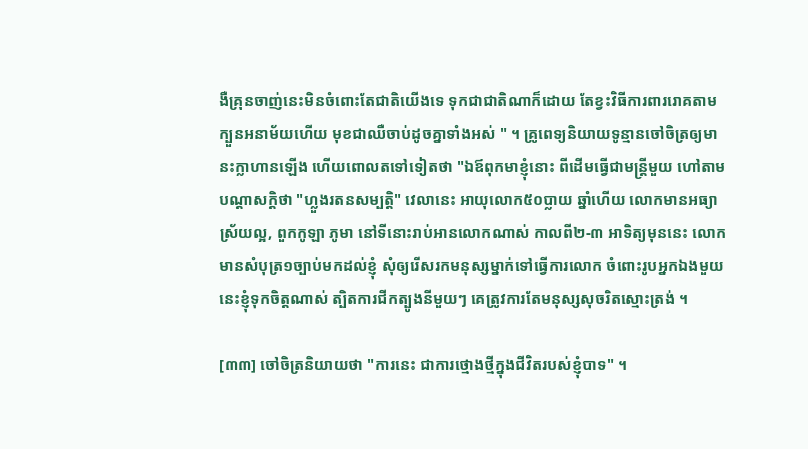ងឺគ្រុនចាញ់នេះមិនចំពោះតែជាតិយើងទេ ទុកជាជាតិណាក៏ដោយ តែខ្វះវិធីការពាររោគតាមក្បួនអនាម័យហើយ មុខជាឈឺចាប់ដូចគ្នាទាំងអស់ " ។ គ្រូពេទ្យនិយាយទូន្មានចៅចិត្រឲ្យមានះក្លាហានឡើង ហើយពោលតទៅទៀតថា "ឯឪពុកមាខ្ញុំនោះ ពីដើមធ្វើជាមន្រ្តីមួយ ហៅតាមបណ្ដាសក្តិថា "ហ្លួងរតនសម្បត្តិ" វេលានេះ អាយុលោក៥០ប្លាយ ឆ្នាំហើយ លោកមានអធ្យាស្រ័យល្អ, ពួកកូឡា ភូមា នៅទីនោះរាប់អានលោកណាស់ កាលពី២-៣ អាទិត្យមុននេះ លោកមានសំបុត្រ១ច្បាប់មកដល់ខ្ញុំ សុំឲ្យរើសរកមនុស្សម្នាក់ទៅធ្វើការលោក ចំពោះរូបអ្នកឯងមួយនេះខ្ញុំទុកចិត្តណាស់ ត្បិតការជីកត្បូងនីមួយៗ គេត្រូវការតែមនុស្សសុចរិតស្មោះត្រង់ ។

[៣៣] ចៅចិត្រនិយាយថា "ការនេះ ជាការថ្មោងថ្មីក្នុងជីវិតរបស់ខ្ញុំបាទ" ។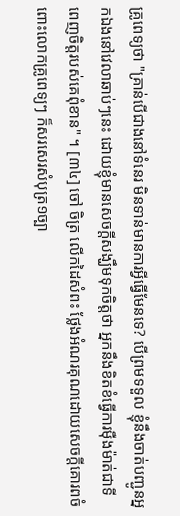គ្រូពេទ្យថា "គ្រាន់បើជាងនៅទំនេរ មិនទាន់មានការអ្វីធ្វើមែនទេ? បើព្រមទទួល ខ្ញុំនឹងចាត់បញ្ជូនអ្នកឯងនៅវេលាឆាប់ៗនេះ ដោយខ្ញុំមានសេចក្ដីសង្ឃឹមទុកចិត្តថា អ្នកនឹងខិតខំធ្វើការម៉ឺងម៉ាត់ជាទីពេញចិត្តរបស់គេពុំខាន" ។ [៣៤] ចៅ ចិត្រ លើកដៃសំពះ ថ្លែងអំណរគុណដោយសេចក្ដីគោរពចំពោះលោកគ្រូពេទ្យៗ ក៏សរសេរសំបុត្រ១ច្បា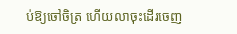ប់ឱ្យចៅចិត្រ ហើយលាចុះដើរចេញ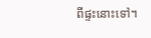ពីផ្ទះនោះទៅ។